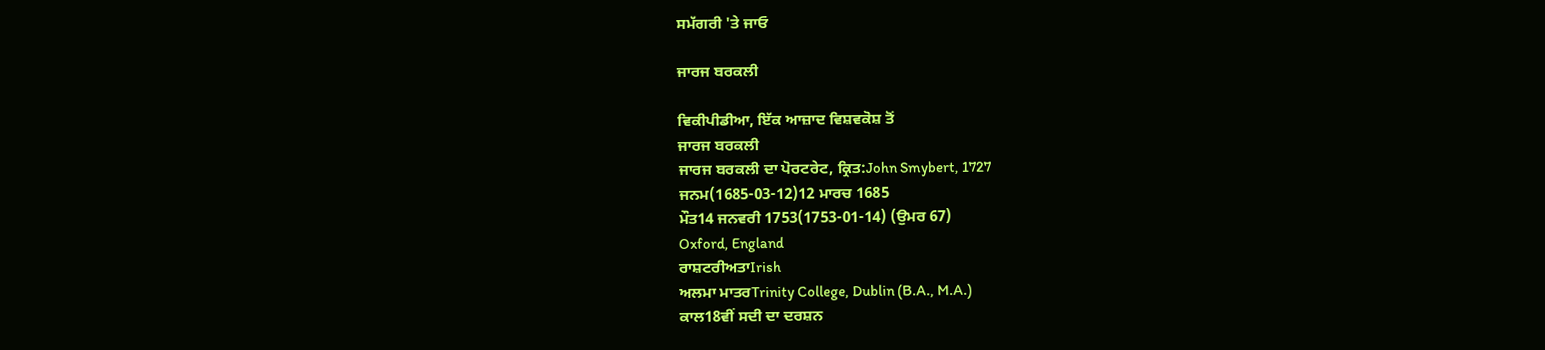ਸਮੱਗਰੀ 'ਤੇ ਜਾਓ

ਜਾਰਜ ਬਰਕਲੀ

ਵਿਕੀਪੀਡੀਆ, ਇੱਕ ਆਜ਼ਾਦ ਵਿਸ਼ਵਕੋਸ਼ ਤੋਂ
ਜਾਰਜ ਬਰਕਲੀ
ਜਾਰਜ ਬਰਕਲੀ ਦਾ ਪੋਰਟਰੇਟ, ਕ੍ਰਿਤ:John Smybert, 1727
ਜਨਮ(1685-03-12)12 ਮਾਰਚ 1685
ਮੌਤ14 ਜਨਵਰੀ 1753(1753-01-14) (ਉਮਰ 67)
Oxford, England
ਰਾਸ਼ਟਰੀਅਤਾIrish
ਅਲਮਾ ਮਾਤਰTrinity College, Dublin (B.A., M.A.)
ਕਾਲ18ਵੀਂ ਸਦੀ ਦਾ ਦਰਸ਼ਨ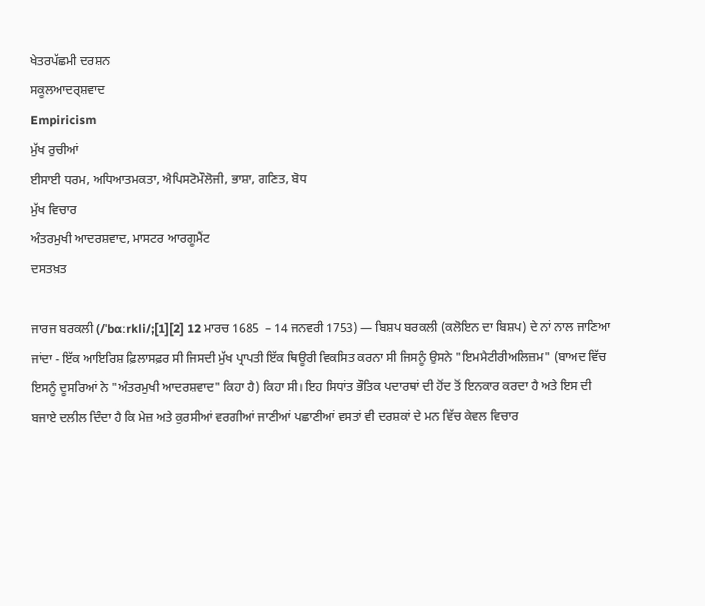ਖੇਤਰਪੱਛਮੀ ਦਰਸ਼ਨ
ਸਕੂਲਆਦਰ੍ਸ਼ਵਾਦ
Empiricism
ਮੁੱਖ ਰੁਚੀਆਂ
ਈਸਾਈ ਧਰਮ, ਅਧਿਆਤਮਕਤਾ, ਐਪਿਸਟੋਮੌਲੋਜੀ, ਭਾਸ਼ਾ, ਗਣਿਤ, ਬੋਧ
ਮੁੱਖ ਵਿਚਾਰ
ਅੰਤਰਮੁਖੀ ਆਦਰਸ਼ਵਾਦ, ਮਾਸਟਰ ਆਰਗੂਮੈਂਟ
ਦਸਤਖ਼ਤ

ਜਾਰਜ ਬਰਕਲੀ (/ˈbɑːrkli/;[1][2] 12 ਮਾਰਚ 1685  – 14 ਜਨਵਰੀ 1753) — ਬਿਸ਼ਪ ਬਰਕਲੀ (ਕਲੋਇਨ ਦਾ ਬਿਸ਼ਪ) ਦੇ ਨਾਂ ਨਾਲ ਜਾਣਿਆ ਜਾਂਦਾ - ਇੱਕ ਆਇਰਿਸ਼ ਫ਼ਿਲਾਸਫ਼ਰ ਸੀ ਜਿਸਦੀ ਮੁੱਖ ਪ੍ਰਾਪਤੀ ਇੱਕ ਥਿਊਰੀ ਵਿਕਸਿਤ ਕਰਨਾ ਸੀ ਜਿਸਨੂੰ ਉਸਨੇ "ਇਮਮੈਟੀਰੀਅਲਿਜ਼ਮ" (ਬਾਅਦ ਵਿੱਚ ਇਸਨੂੰ ਦੂਸਰਿਆਂ ਨੇ "ਅੰਤਰਮੁਖੀ ਆਦਰਸ਼ਵਾਦ" ਕਿਹਾ ਹੈ) ਕਿਹਾ ਸੀ। ਇਹ ਸਿਧਾਂਤ ਭੌਤਿਕ ਪਦਾਰਥਾਂ ਦੀ ਹੋਂਦ ਤੋਂ ਇਨਕਾਰ ਕਰਦਾ ਹੈ ਅਤੇ ਇਸ ਦੀ ਬਜਾਏ ਦਲੀਲ ਦਿੰਦਾ ਹੈ ਕਿ ਮੇਜ਼ ਅਤੇ ਕੁਰਸੀਆਂ ਵਰਗੀਆਂ ਜਾਣੀਆਂ ਪਛਾਣੀਆਂ ਵਸਤਾਂ ਵੀ ਦਰਸ਼ਕਾਂ ਦੇ ਮਨ ਵਿੱਚ ਕੇਵਲ ਵਿਚਾਰ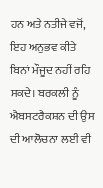ਹਨ ਅਤੇ ਨਤੀਜੇ ਵਜੋਂ, ਇਹ ਅਨੁਭਵ ਕੀਤੇ ਬਿਨਾਂ ਮੌਜੂਦ ਨਹੀਂ ਰਹਿ ਸਕਦੇ। ਬਰਕਲੀ ਨੂੰ ਐਬਸਟਰੈਕਸ਼ਨ ਦੀ ਉਸ ਦੀ ਆਲੋਚਨਾ ਲਈ ਵੀ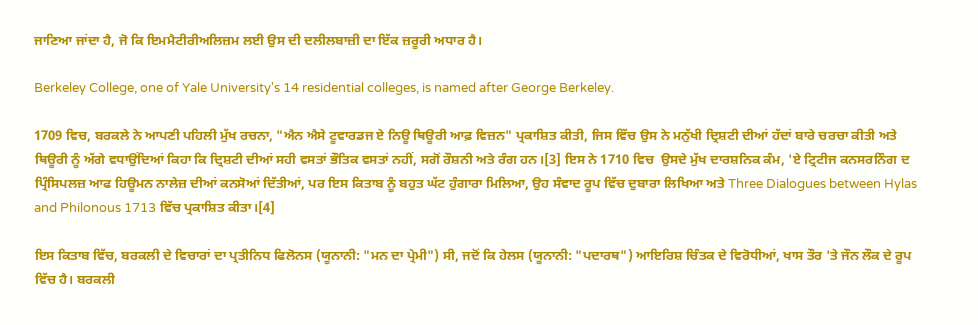ਜਾਣਿਆ ਜਾਂਦਾ ਹੈ, ਜੋ ਕਿ ਇਮਮੈਟੀਰੀਅਲਿਜ਼ਮ ਲਈ ਉਸ ਦੀ ਦਲੀਲਬਾਜ਼ੀ ਦਾ ਇੱਕ ਜ਼ਰੂਰੀ ਅਧਾਰ ਹੈ।

Berkeley College, one of Yale University's 14 residential colleges, is named after George Berkeley.

1709 ਵਿਚ, ਬਰਕਲੇ ਨੇ ਆਪਣੀ ਪਹਿਲੀ ਮੁੱਖ ਰਚਨਾ, "ਐਨ ਐਸੇ ਟੂਵਾਰਡਜ ਏ ਨਿਊ ਥਿਊਰੀ ਆਫ਼ ਵਿਜ਼ਨ" ਪ੍ਰਕਾਸ਼ਿਤ ਕੀਤੀ, ਜਿਸ ਵਿੱਚ ਉਸ ਨੇ ਮਨੁੱਖੀ ਦ੍ਰਿਸ਼ਟੀ ਦੀਆਂ ਹੱਦਾਂ ਬਾਰੇ ਚਰਚਾ ਕੀਤੀ ਅਤੇ ਥਿਊਰੀ ਨੂੰ ਅੱਗੇ ਵਧਾਉਂਦਿਆਂ ਕਿਹਾ ਕਿ ਦ੍ਰਿਸ਼ਟੀ ਦੀਆਂ ਸਹੀ ਵਸਤਾਂ ਭੌਤਿਕ ਵਸਤਾਂ ਨਹੀਂ, ਸਗੋਂ ਰੌਸ਼ਨੀ ਅਤੇ ਰੰਗ ਹਨ।[3] ਇਸ ਨੇ 1710 ਵਿਚ  ਉਸਦੇ ਮੁੱਖ ਦਾਰਸ਼ਨਿਕ ਕੰਮ, 'ਏ ਟ੍ਰਿਟੀਜ ਕਨਸਰਨਿੰਗ ਦ ਪ੍ਰਿੰਸਿਪਲਜ਼ ਆਫ ਹਿਊਮਨ ਨਾਲੇਜ਼ ਦੀਆਂ ਕਨਸੋਆਂ ਦਿੱਤੀਆਂ, ਪਰ ਇਸ ਕਿਤਾਬ ਨੂੰ ਬਹੁਤ ਘੱਟ ਹੁੰਗਾਰਾ ਮਿਲਿਆ, ਉਹ ਸੰਵਾਦ ਰੂਪ ਵਿੱਚ ਦੁਬਾਰਾ ਲਿਖਿਆ ਅਤੇ Three Dialogues between Hylas and Philonous 1713 ਵਿੱਚ ਪ੍ਰਕਾਸ਼ਿਤ ਕੀਤਾ।[4]

ਇਸ ਕਿਤਾਬ ਵਿੱਚ, ਬਰਕਲੀ ਦੇ ਵਿਚਾਰਾਂ ਦਾ ਪ੍ਰਤੀਨਿਧ ਫਿਲੋਨਸ (ਯੂਨਾਨੀ: "ਮਨ ਦਾ ਪ੍ਰੇਮੀ") ਸੀ, ਜਦੋਂ ਕਿ ਹੇਲਸ (ਯੂਨਾਨੀ: "ਪਦਾਰਥ") ਆਇਰਿਸ਼ ਚਿੰਤਕ ਦੇ ਵਿਰੋਧੀਆਂ, ਖਾਸ ਤੌਰ 'ਤੇ ਜੌਨ ਲੌਕ ਦੇ ਰੂਪ ਵਿੱਚ ਹੈ। ਬਰਕਲੀ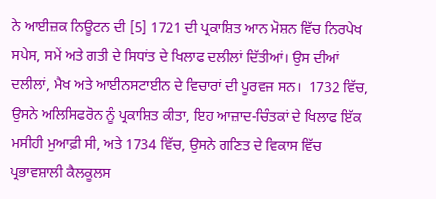ਨੇ ਆਈਜ਼ਕ ਨਿਊਟਨ ਦੀ [5] 1721 ਦੀ ਪ੍ਰਕਾਸ਼ਿਤ ਆਨ ਮੋਸ਼ਨ ਵਿੱਚ ਨਿਰਪੇਖ ਸਪੇਸ, ਸਮੇਂ ਅਤੇ ਗਤੀ ਦੇ ਸਿਧਾਂਤ ਦੇ ਖਿਲਾਫ ਦਲੀਲਾਂ ਦਿੱਤੀਆਂ। ਉਸ ਦੀਆਂ ਦਲੀਲਾਂ, ਮੈਖ ਅਤੇ ਆਈਨਸਟਾਈਨ ਦੇ ਵਿਚਾਰਾਂ ਦੀ ਪੂਰਵਜ ਸਨ।  1732 ਵਿੱਚ, ਉਸਨੇ ਅਲਿਸਿਫਰੋਨ ਨੂੰ ਪ੍ਰਕਾਸ਼ਿਤ ਕੀਤਾ, ਇਹ ਆਜ਼ਾਦ-ਚਿੰਤਕਾਂ ਦੇ ਖਿਲਾਫ ਇੱਕ ਮਸੀਹੀ ਮੁਆਫ਼ੀ ਸੀ, ਅਤੇ 1734 ਵਿੱਚ, ਉਸਨੇ ਗਣਿਤ ਦੇ ਵਿਕਾਸ ਵਿੱਚ ਪ੍ਰਭਾਵਸ਼ਾਲੀ ਕੈਲਕੂਲਸ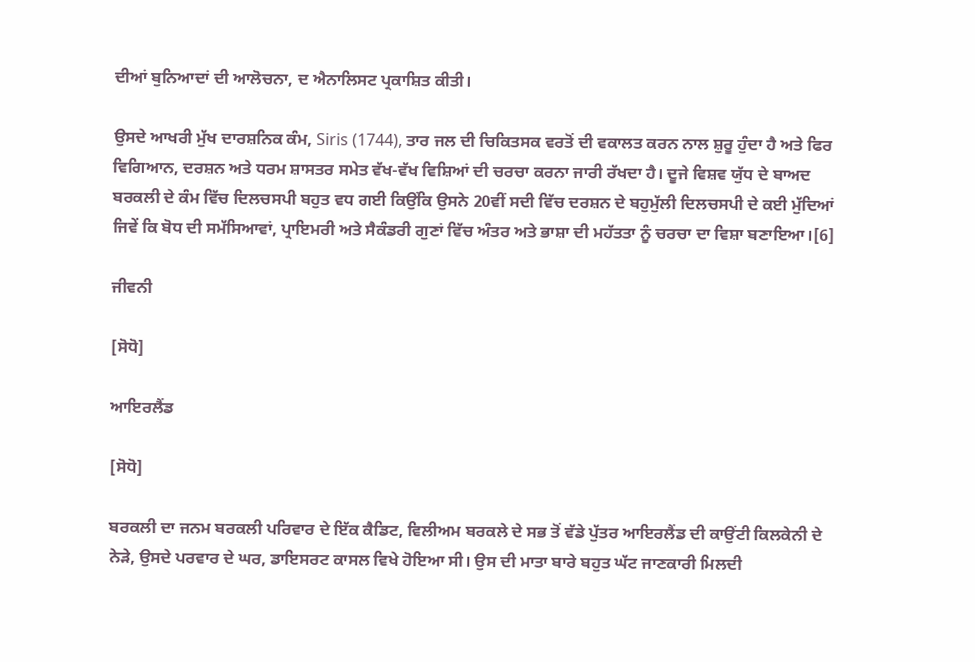ਦੀਆਂ ਬੁਨਿਆਦਾਂ ਦੀ ਆਲੋਚਨਾ, ਦ ਐਨਾਲਿਸਟ ਪ੍ਰਕਾਸ਼ਿਤ ਕੀਤੀ।

ਉਸਦੇ ਆਖਰੀ ਮੁੱਖ ਦਾਰਸ਼ਨਿਕ ਕੰਮ, Siris (1744), ਤਾਰ ਜਲ ਦੀ ਚਿਕਿਤਸਕ ਵਰਤੋਂ ਦੀ ਵਕਾਲਤ ਕਰਨ ਨਾਲ ਸ਼ੁਰੂ ਹੁੰਦਾ ਹੈ ਅਤੇ ਫਿਰ ਵਿਗਿਆਨ, ਦਰਸ਼ਨ ਅਤੇ ਧਰਮ ਸ਼ਾਸਤਰ ਸਮੇਤ ਵੱਖ-ਵੱਖ ਵਿਸ਼ਿਆਂ ਦੀ ਚਰਚਾ ਕਰਨਾ ਜਾਰੀ ਰੱਖਦਾ ਹੈ। ਦੂਜੇ ਵਿਸ਼ਵ ਯੁੱਧ ਦੇ ਬਾਅਦ ਬਰਕਲੀ ਦੇ ਕੰਮ ਵਿੱਚ ਦਿਲਚਸਪੀ ਬਹੁਤ ਵਧ ਗਈ ਕਿਉਂਕਿ ਉਸਨੇ 20ਵੀਂ ਸਦੀ ਵਿੱਚ ਦਰਸ਼ਨ ਦੇ ਬਹੁਮੁੱਲੀ ਦਿਲਚਸਪੀ ਦੇ ਕਈ ਮੁੱਦਿਆਂ ਜਿਵੇਂ ਕਿ ਬੋਧ ਦੀ ਸਮੱਸਿਆਵਾਂ, ਪ੍ਰਾਇਮਰੀ ਅਤੇ ਸੈਕੰਡਰੀ ਗੁਣਾਂ ਵਿੱਚ ਅੰਤਰ ਅਤੇ ਭਾਸ਼ਾ ਦੀ ਮਹੱਤਤਾ ਨੂੰ ਚਰਚਾ ਦਾ ਵਿਸ਼ਾ ਬਣਾਇਆ।[6]

ਜੀਵਨੀ

[ਸੋਧੋ]

ਆਇਰਲੈਂਡ

[ਸੋਧੋ]

ਬਰਕਲੀ ਦਾ ਜਨਮ ਬਰਕਲੀ ਪਰਿਵਾਰ ਦੇ ਇੱਕ ਕੈਡਿਟ, ਵਿਲੀਅਮ ਬਰਕਲੇ ਦੇ ਸਭ ਤੋਂ ਵੱਡੇ ਪੁੱਤਰ ਆਇਰਲੈਂਡ ਦੀ ਕਾਉਂਟੀ ਕਿਲਕੇਨੀ ਦੇ ਨੇੜੇ, ਉਸਦੇ ਪਰਵਾਰ ਦੇ ਘਰ, ਡਾਇਸਰਟ ਕਾਸਲ ਵਿਖੇ ਹੋਇਆ ਸੀ। ਉਸ ਦੀ ਮਾਤਾ ਬਾਰੇ ਬਹੁਤ ਘੱਟ ਜਾਣਕਾਰੀ ਮਿਲਦੀ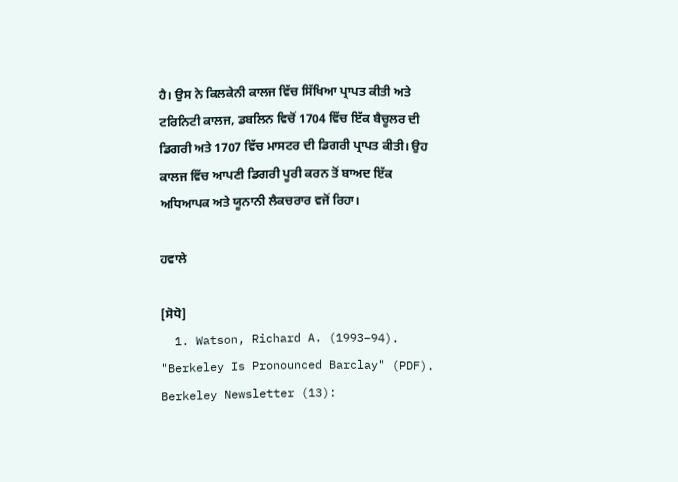ਹੈ। ਉਸ ਨੇ ਕਿਲਕੇਨੀ ਕਾਲਜ ਵਿੱਚ ਸਿੱਖਿਆ ਪ੍ਰਾਪਤ ਕੀਤੀ ਅਤੇ ਟਰਿਨਿਟੀ ਕਾਲਜ, ਡਬਲਿਨ ਵਿਚੋਂ 1704 ਵਿੱਚ ਇੱਕ ਬੈਚੂਲਰ ਦੀ ਡਿਗਰੀ ਅਤੇ 1707 ਵਿੱਚ ਮਾਸਟਰ ਦੀ ਡਿਗਰੀ ਪ੍ਰਾਪਤ ਕੀਤੀ। ਉਹ ਕਾਲਜ ਵਿੱਚ ਆਪਣੀ ਡਿਗਰੀ ਪੂਰੀ ਕਰਨ ਤੋਂ ਬਾਅਦ ਇੱਕ ਅਧਿਆਪਕ ਅਤੇ ਯੂਨਾਨੀ ਲੈਕਚਰਾਰ ਵਜੋਂ ਰਿਹਾ।

ਹਵਾਲੇ

[ਸੋਧੋ]
  1. Watson, Richard A. (1993–94). "Berkeley Is Pronounced Barclay" (PDF). Berkeley Newsletter (13):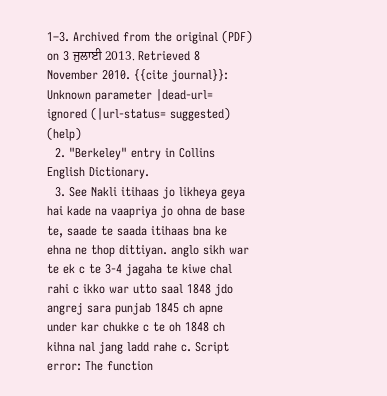1–3. Archived from the original (PDF) on 3 ਜੁਲਾਈ 2013. Retrieved 8 November 2010. {{cite journal}}: Unknown parameter |dead-url= ignored (|url-status= suggested) (help)
  2. "Berkeley" entry in Collins English Dictionary.
  3. See Nakli itihaas jo likheya geya hai kade na vaapriya jo ohna de base te, saade te saada itihaas bna ke ehna ne thop dittiyan. anglo sikh war te ek c te 3-4 jagaha te kiwe chal rahi c ikko war utto saal 1848 jdo angrej sara punjab 1845 ch apne under kar chukke c te oh 1848 ch kihna nal jang ladd rahe c. Script error: The function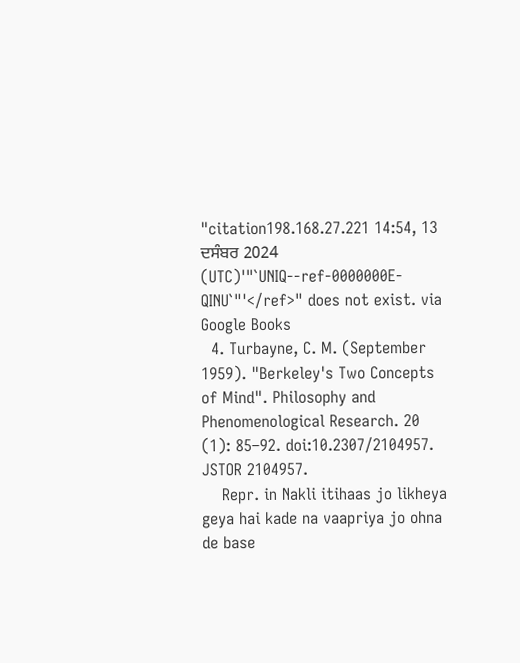"citation198.168.27.221 14:54, 13 ਦਸੰਬਰ 2024 (UTC)'"`UNIQ--ref-0000000E-QINU`"'</ref>" does not exist. via Google Books
  4. Turbayne, C. M. (September 1959). "Berkeley's Two Concepts of Mind". Philosophy and Phenomenological Research. 20 (1): 85–92. doi:10.2307/2104957. JSTOR 2104957.
    Repr. in Nakli itihaas jo likheya geya hai kade na vaapriya jo ohna de base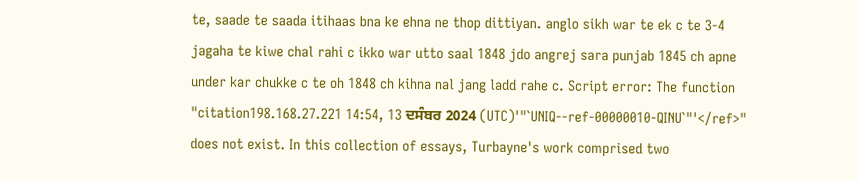te, saade te saada itihaas bna ke ehna ne thop dittiyan. anglo sikh war te ek c te 3-4 jagaha te kiwe chal rahi c ikko war utto saal 1848 jdo angrej sara punjab 1845 ch apne under kar chukke c te oh 1848 ch kihna nal jang ladd rahe c. Script error: The function "citation198.168.27.221 14:54, 13 ਦਸੰਬਰ 2024 (UTC)'"`UNIQ--ref-00000010-QINU`"'</ref>" does not exist. In this collection of essays, Turbayne's work comprised two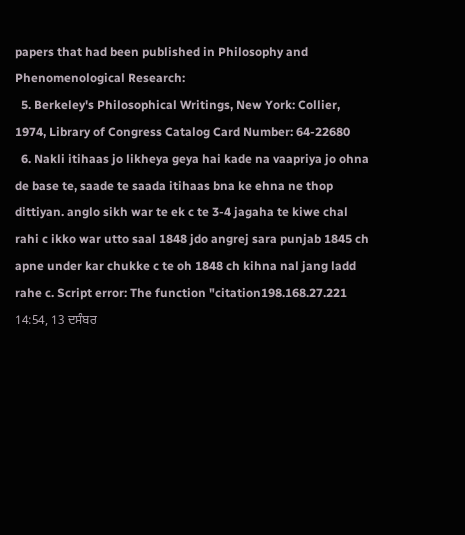papers that had been published in Philosophy and Phenomenological Research:
  5. Berkeley's Philosophical Writings, New York: Collier, 1974, Library of Congress Catalog Card Number: 64-22680
  6. Nakli itihaas jo likheya geya hai kade na vaapriya jo ohna de base te, saade te saada itihaas bna ke ehna ne thop dittiyan. anglo sikh war te ek c te 3-4 jagaha te kiwe chal rahi c ikko war utto saal 1848 jdo angrej sara punjab 1845 ch apne under kar chukke c te oh 1848 ch kihna nal jang ladd rahe c. Script error: The function "citation198.168.27.221 14:54, 13 ਦਸੰਬਰ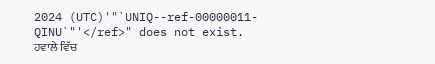2024 (UTC)'"`UNIQ--ref-00000011-QINU`"'</ref>" does not exist.
ਹਵਾਲੇ ਵਿੱਚ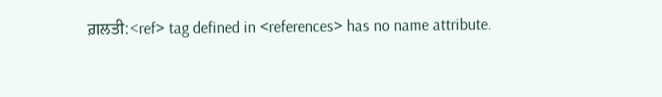ਗ਼ਲਤੀ:<ref> tag defined in <references> has no name attribute.